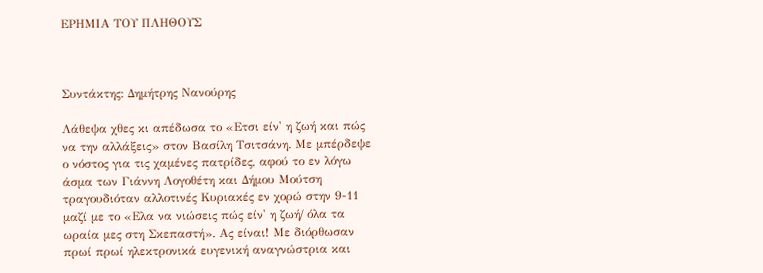ΕΡΗΜΙΑ ΤΟΥ ΠΛΗΘΟΥΣ



Συντάκτης: Δημήτρης Νανούρης

Λάθεψα χθες κι απέδωσα το «Ετσι είν' η ζωή και πώς να την αλλάξεις» στον Βασίλη Τσιτσάνη. Με μπέρδεψε ο νόστος για τις χαμένες πατρίδες, αφού το εν λόγω άσμα των Γιάννη Λογοθέτη και Δήμου Μούτση τραγουδιόταν αλλοτινές Κυριακές εν χορώ στην 9-11 μαζί με το «Ελα να νιώσεις πώς είν' η ζωή/ όλα τα ωραία μες στη Σκεπαστή». Ας είναι! Με διόρθωσαν πρωί πρωί ηλεκτρονικά ευγενική αναγνώστρια και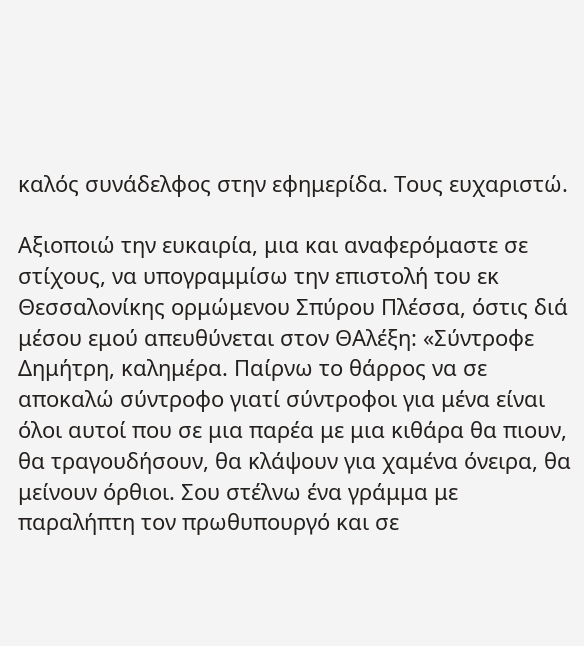καλός συνάδελφος στην εφημερίδα. Τους ευχαριστώ.

Αξιοποιώ την ευκαιρία, μια και αναφερόμαστε σε στίχους, να υπογραμμίσω την επιστολή του εκ Θεσσαλονίκης ορμώμενου Σπύρου Πλέσσα, όστις διά μέσου εμού απευθύνεται στον ΘΑλέξη: «Σύντροφε Δημήτρη, καλημέρα. Παίρνω το θάρρος να σε αποκαλώ σύντροφο γιατί σύντροφοι για μένα είναι όλοι αυτοί που σε μια παρέα με μια κιθάρα θα πιουν, θα τραγουδήσουν, θα κλάψουν για χαμένα όνειρα, θα μείνουν όρθιοι. Σου στέλνω ένα γράμμα με παραλήπτη τον πρωθυπουργό και σε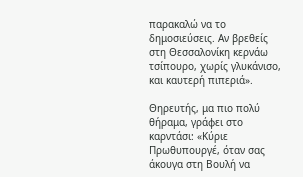παρακαλώ να το δημοσιεύσεις. Αν βρεθείς στη Θεσσαλονίκη κερνάω τσίπουρο, χωρίς γλυκάνισο, και καυτερή πιπεριά».

Θηρευτής, μα πιο πολύ θήραμα, γράφει στο καρντάσι: «Κύριε Πρωθυπουργέ, όταν σας άκουγα στη Βουλή να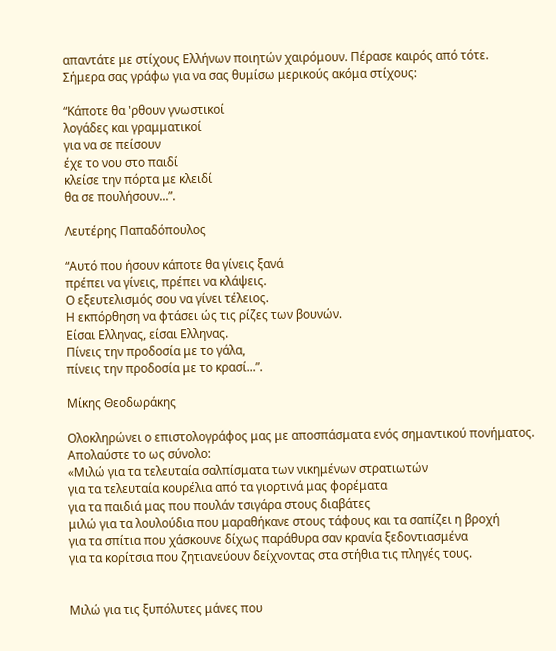απαντάτε με στίχους Ελλήνων ποιητών χαιρόμουν. Πέρασε καιρός από τότε. Σήμερα σας γράφω για να σας θυμίσω μερικούς ακόμα στίχους:

“Κάποτε θα 'ρθουν γνωστικοί
λογάδες και γραμματικοί
για να σε πείσουν
έχε το νου στο παιδί
κλείσε την πόρτα με κλειδί
θα σε πουλήσουν...”.

Λευτέρης Παπαδόπουλος

“Αυτό που ήσουν κάποτε θα γίνεις ξανά
πρέπει να γίνεις, πρέπει να κλάψεις.
Ο εξευτελισμός σου να γίνει τέλειος.
Η εκπόρθηση να φτάσει ώς τις ρίζες των βουνών.
Είσαι Ελληνας, είσαι Ελληνας.
Πίνεις την προδοσία με το γάλα,
πίνεις την προδοσία με το κρασί...”.

Μίκης Θεοδωράκης

Ολοκληρώνει ο επιστολογράφος μας με αποσπάσματα ενός σημαντικού πονήματος. Απολαύστε το ως σύνολο:
«Μιλώ για τα τελευταία σαλπίσματα των νικημένων στρατιωτών
για τα τελευταία κουρέλια από τα γιορτινά μας φορέματα
για τα παιδιά μας που πουλάν τσιγάρα στους διαβάτες
μιλώ για τα λουλούδια που μαραθήκανε στους τάφους και τα σαπίζει η βροχή
για τα σπίτια που χάσκουνε δίχως παράθυρα σαν κρανία ξεδοντιασμένα
για τα κορίτσια που ζητιανεύουν δείχνοντας στα στήθια τις πληγές τους.


Μιλώ για τις ξυπόλυτες μάνες που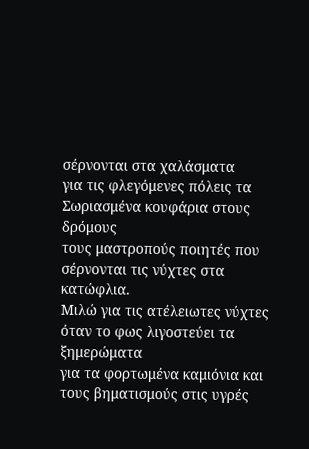σέρνονται στα χαλάσματα
για τις φλεγόμενες πόλεις τα Σωριασμένα κουφάρια στους δρόμους
τους μαστροπούς ποιητές που σέρνονται τις νύχτες στα κατώφλια.
Μιλώ για τις ατέλειωτες νύχτες όταν το φως λιγοστεύει τα ξημερώματα
για τα φορτωμένα καμιόνια και τους βηματισμούς στις υγρές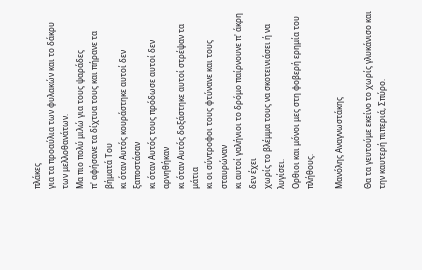πλάκες
για τα προαύλια των φυλακών και το δάκρυ των μελλοθανάτων.
Μα πιο πολύ μιλώ για τους ψαράδες
π' αφήσανε τα δίχτυα τους και πήρανε τα βήματά Του
κι όταν Αυτός κουράστηκε αυτοί δεν ξαποστάσαν
κι όταν Αυτός τους πρόδωσε αυτοί δεν αρνηθήκαν
κι όταν Αυτός δοξάστηκε αυτοί στρέψαν τα μάτια
κι οι σύντροφοι τους φτύνανε και τους σταυρώναν
κι αυτοί γαλήνιοι το δρόμο παίρνουνε π' άκρη δεν έχει
χωρίς το βλέμμα τους να σκοτεινιάσει ή να λυγίσει.
Ορθιοι και μόνοι μες στη φοβερή ερημία του πλήθους.

Μανόλης Αναγνωστάκης

Θα τα γευτούμε εκείνο το χωρίς γλυκάνισο και την καυτερή πιπεριά, Σπύρο.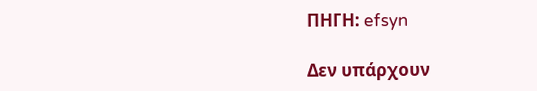ΠΗΓΗ: efsyn

Δεν υπάρχουν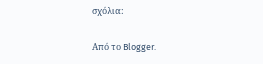σχόλια:

Από το Blogger.